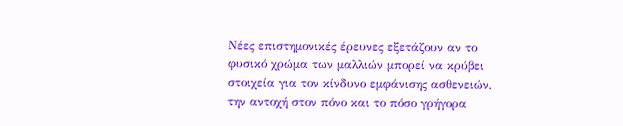Νέες επιστημονικές έρευνες εξετάζουν αν το φυσικό χρώμα των μαλλιών μπορεί να κρύβει στοιχεία για τον κίνδυνο εμφάνισης ασθενειών, την αντοχή στον πόνο και το πόσο γρήγορα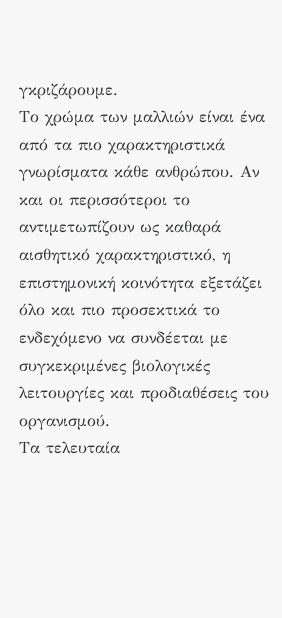γκριζάρουμε.
Το χρώμα των μαλλιών είναι ένα από τα πιο χαρακτηριστικά γνωρίσματα κάθε ανθρώπου. Αν και οι περισσότεροι το αντιμετωπίζουν ως καθαρά αισθητικό χαρακτηριστικό, η επιστημονική κοινότητα εξετάζει όλο και πιο προσεκτικά το ενδεχόμενο να συνδέεται με συγκεκριμένες βιολογικές λειτουργίες και προδιαθέσεις του οργανισμού.
Τα τελευταία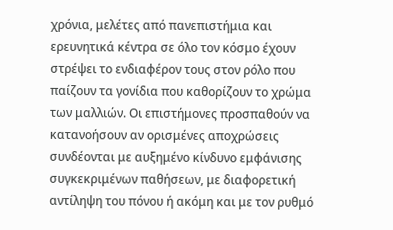χρόνια, μελέτες από πανεπιστήμια και ερευνητικά κέντρα σε όλο τον κόσμο έχουν στρέψει το ενδιαφέρον τους στον ρόλο που παίζουν τα γονίδια που καθορίζουν το χρώμα των μαλλιών. Οι επιστήμονες προσπαθούν να κατανοήσουν αν ορισμένες αποχρώσεις συνδέονται με αυξημένο κίνδυνο εμφάνισης συγκεκριμένων παθήσεων, με διαφορετική αντίληψη του πόνου ή ακόμη και με τον ρυθμό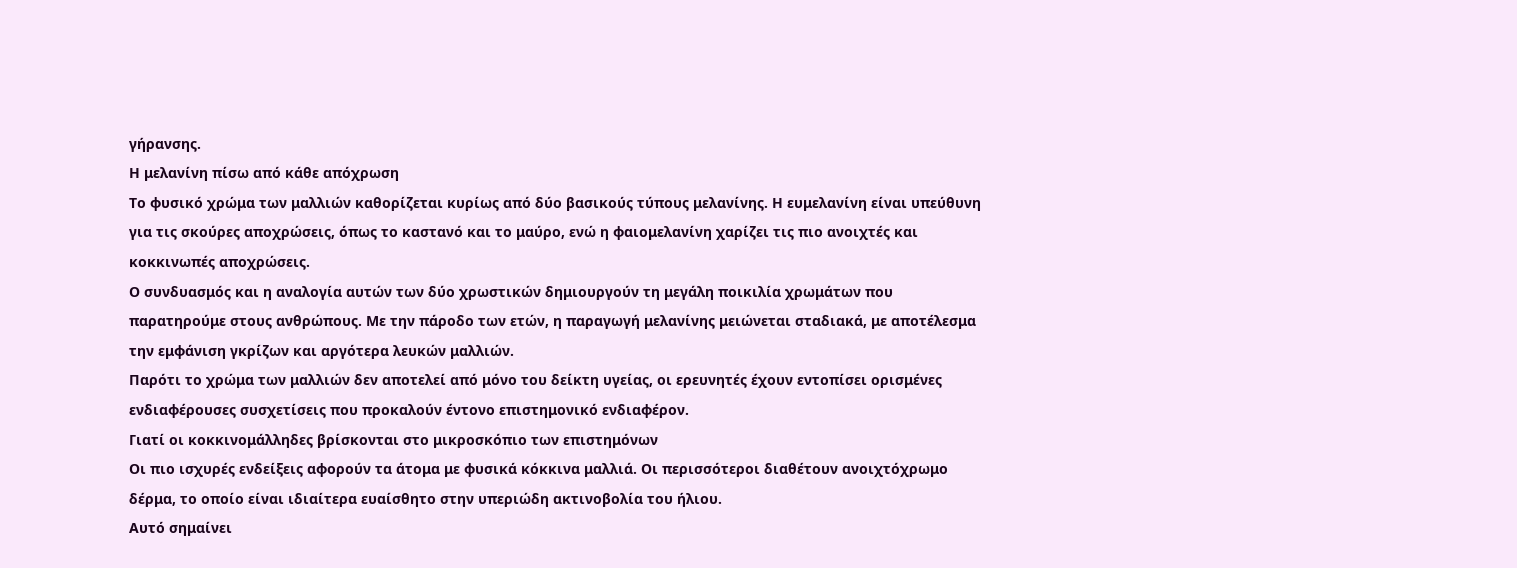γήρανσης.
Η μελανίνη πίσω από κάθε απόχρωση
Το φυσικό χρώμα των μαλλιών καθορίζεται κυρίως από δύο βασικούς τύπους μελανίνης. Η ευμελανίνη είναι υπεύθυνη για τις σκούρες αποχρώσεις, όπως το καστανό και το μαύρο, ενώ η φαιομελανίνη χαρίζει τις πιο ανοιχτές και κοκκινωπές αποχρώσεις.
Ο συνδυασμός και η αναλογία αυτών των δύο χρωστικών δημιουργούν τη μεγάλη ποικιλία χρωμάτων που παρατηρούμε στους ανθρώπους. Με την πάροδο των ετών, η παραγωγή μελανίνης μειώνεται σταδιακά, με αποτέλεσμα την εμφάνιση γκρίζων και αργότερα λευκών μαλλιών.
Παρότι το χρώμα των μαλλιών δεν αποτελεί από μόνο του δείκτη υγείας, οι ερευνητές έχουν εντοπίσει ορισμένες ενδιαφέρουσες συσχετίσεις που προκαλούν έντονο επιστημονικό ενδιαφέρον.
Γιατί οι κοκκινομάλληδες βρίσκονται στο μικροσκόπιο των επιστημόνων
Οι πιο ισχυρές ενδείξεις αφορούν τα άτομα με φυσικά κόκκινα μαλλιά. Οι περισσότεροι διαθέτουν ανοιχτόχρωμο δέρμα, το οποίο είναι ιδιαίτερα ευαίσθητο στην υπεριώδη ακτινοβολία του ήλιου.
Αυτό σημαίνει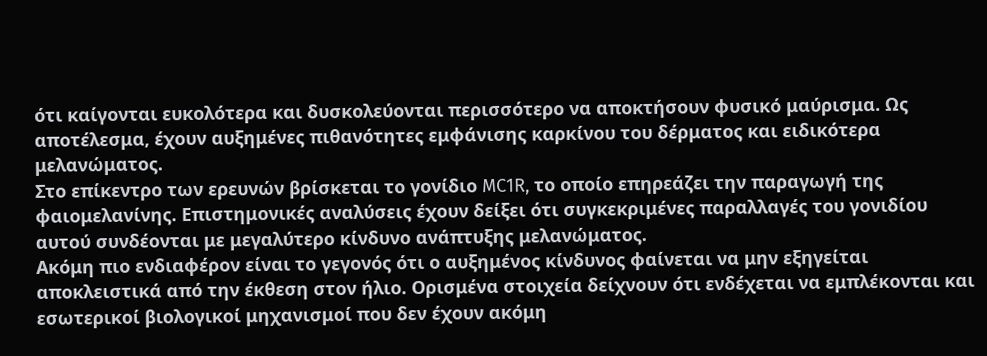ότι καίγονται ευκολότερα και δυσκολεύονται περισσότερο να αποκτήσουν φυσικό μαύρισμα. Ως αποτέλεσμα, έχουν αυξημένες πιθανότητες εμφάνισης καρκίνου του δέρματος και ειδικότερα μελανώματος.
Στο επίκεντρο των ερευνών βρίσκεται το γονίδιο MC1R, το οποίο επηρεάζει την παραγωγή της φαιομελανίνης. Επιστημονικές αναλύσεις έχουν δείξει ότι συγκεκριμένες παραλλαγές του γονιδίου αυτού συνδέονται με μεγαλύτερο κίνδυνο ανάπτυξης μελανώματος.
Ακόμη πιο ενδιαφέρον είναι το γεγονός ότι ο αυξημένος κίνδυνος φαίνεται να μην εξηγείται αποκλειστικά από την έκθεση στον ήλιο. Ορισμένα στοιχεία δείχνουν ότι ενδέχεται να εμπλέκονται και εσωτερικοί βιολογικοί μηχανισμοί που δεν έχουν ακόμη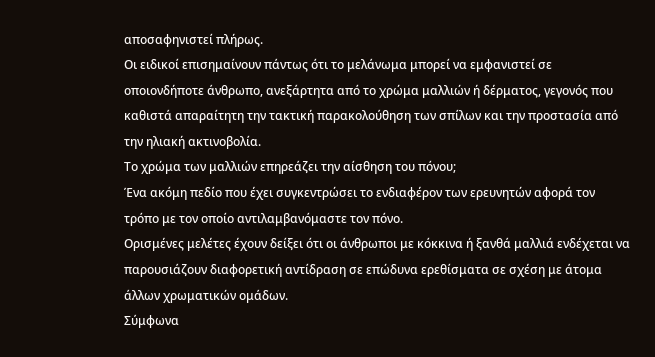αποσαφηνιστεί πλήρως.
Οι ειδικοί επισημαίνουν πάντως ότι το μελάνωμα μπορεί να εμφανιστεί σε οποιονδήποτε άνθρωπο, ανεξάρτητα από το χρώμα μαλλιών ή δέρματος, γεγονός που καθιστά απαραίτητη την τακτική παρακολούθηση των σπίλων και την προστασία από την ηλιακή ακτινοβολία.
Το χρώμα των μαλλιών επηρεάζει την αίσθηση του πόνου;
Ένα ακόμη πεδίο που έχει συγκεντρώσει το ενδιαφέρον των ερευνητών αφορά τον τρόπο με τον οποίο αντιλαμβανόμαστε τον πόνο.
Ορισμένες μελέτες έχουν δείξει ότι οι άνθρωποι με κόκκινα ή ξανθά μαλλιά ενδέχεται να παρουσιάζουν διαφορετική αντίδραση σε επώδυνα ερεθίσματα σε σχέση με άτομα άλλων χρωματικών ομάδων.
Σύμφωνα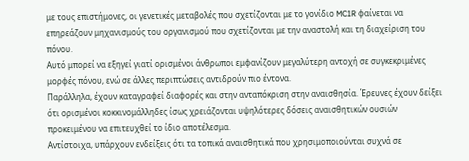με τους επιστήμονες, οι γενετικές μεταβολές που σχετίζονται με το γονίδιο MC1R φαίνεται να επηρεάζουν μηχανισμούς του οργανισμού που σχετίζονται με την αναστολή και τη διαχείριση του πόνου.
Αυτό μπορεί να εξηγεί γιατί ορισμένοι άνθρωποι εμφανίζουν μεγαλύτερη αντοχή σε συγκεκριμένες μορφές πόνου, ενώ σε άλλες περιπτώσεις αντιδρούν πιο έντονα.
Παράλληλα, έχουν καταγραφεί διαφορές και στην ανταπόκριση στην αναισθησία. Έρευνες έχουν δείξει ότι ορισμένοι κοκκινομάλληδες ίσως χρειάζονται υψηλότερες δόσεις αναισθητικών ουσιών προκειμένου να επιτευχθεί το ίδιο αποτέλεσμα.
Αντίστοιχα, υπάρχουν ενδείξεις ότι τα τοπικά αναισθητικά που χρησιμοποιούνται συχνά σε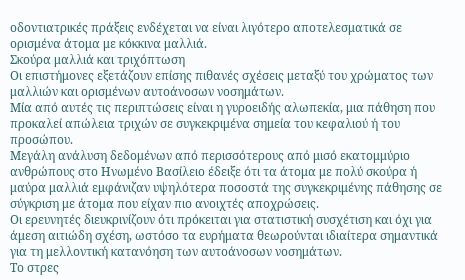οδοντιατρικές πράξεις ενδέχεται να είναι λιγότερο αποτελεσματικά σε ορισμένα άτομα με κόκκινα μαλλιά.
Σκούρα μαλλιά και τριχόπτωση
Οι επιστήμονες εξετάζουν επίσης πιθανές σχέσεις μεταξύ του χρώματος των μαλλιών και ορισμένων αυτοάνοσων νοσημάτων.
Μία από αυτές τις περιπτώσεις είναι η γυροειδής αλωπεκία, μια πάθηση που προκαλεί απώλεια τριχών σε συγκεκριμένα σημεία του κεφαλιού ή του προσώπου.
Μεγάλη ανάλυση δεδομένων από περισσότερους από μισό εκατομμύριο ανθρώπους στο Ηνωμένο Βασίλειο έδειξε ότι τα άτομα με πολύ σκούρα ή μαύρα μαλλιά εμφάνιζαν υψηλότερα ποσοστά της συγκεκριμένης πάθησης σε σύγκριση με άτομα που είχαν πιο ανοιχτές αποχρώσεις.
Οι ερευνητές διευκρινίζουν ότι πρόκειται για στατιστική συσχέτιση και όχι για άμεση αιτιώδη σχέση, ωστόσο τα ευρήματα θεωρούνται ιδιαίτερα σημαντικά για τη μελλοντική κατανόηση των αυτοάνοσων νοσημάτων.
Το στρες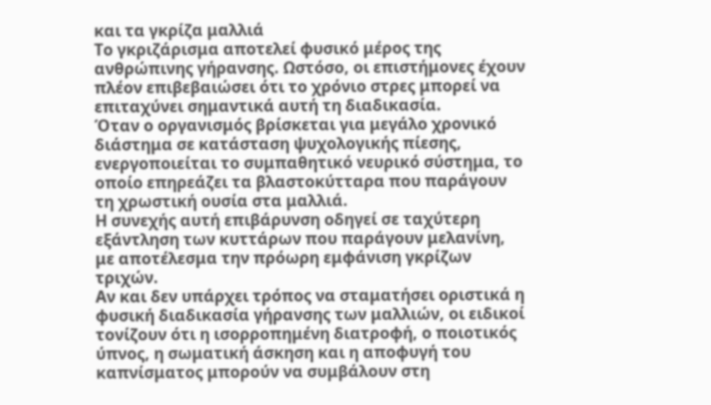και τα γκρίζα μαλλιά
Το γκριζάρισμα αποτελεί φυσικό μέρος της ανθρώπινης γήρανσης. Ωστόσο, οι επιστήμονες έχουν πλέον επιβεβαιώσει ότι το χρόνιο στρες μπορεί να επιταχύνει σημαντικά αυτή τη διαδικασία.
Όταν ο οργανισμός βρίσκεται για μεγάλο χρονικό διάστημα σε κατάσταση ψυχολογικής πίεσης, ενεργοποιείται το συμπαθητικό νευρικό σύστημα, το οποίο επηρεάζει τα βλαστοκύτταρα που παράγουν τη χρωστική ουσία στα μαλλιά.
Η συνεχής αυτή επιβάρυνση οδηγεί σε ταχύτερη εξάντληση των κυττάρων που παράγουν μελανίνη, με αποτέλεσμα την πρόωρη εμφάνιση γκρίζων τριχών.
Αν και δεν υπάρχει τρόπος να σταματήσει οριστικά η φυσική διαδικασία γήρανσης των μαλλιών, οι ειδικοί τονίζουν ότι η ισορροπημένη διατροφή, ο ποιοτικός ύπνος, η σωματική άσκηση και η αποφυγή του καπνίσματος μπορούν να συμβάλουν στη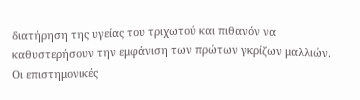διατήρηση της υγείας του τριχωτού και πιθανόν να καθυστερήσουν την εμφάνιση των πρώτων γκρίζων μαλλιών.
Οι επιστημονικές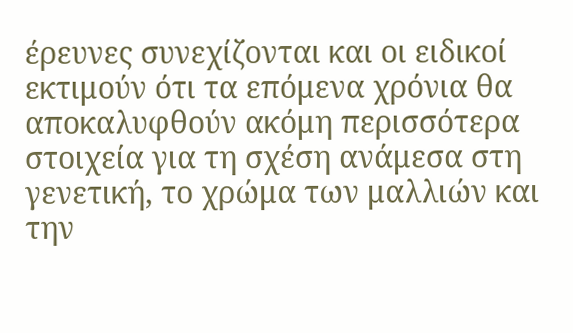έρευνες συνεχίζονται και οι ειδικοί εκτιμούν ότι τα επόμενα χρόνια θα αποκαλυφθούν ακόμη περισσότερα στοιχεία για τη σχέση ανάμεσα στη γενετική, το χρώμα των μαλλιών και την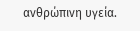ανθρώπινη υγεία.